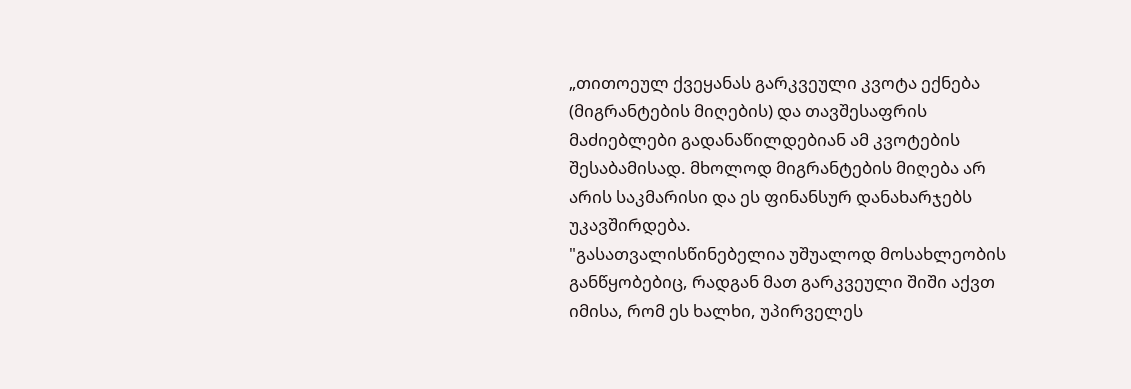„თითოეულ ქვეყანას გარკვეული კვოტა ექნება (მიგრანტების მიღების) და თავშესაფრის მაძიებლები გადანაწილდებიან ამ კვოტების შესაბამისად. მხოლოდ მიგრანტების მიღება არ არის საკმარისი და ეს ფინანსურ დანახარჯებს უკავშირდება.
"გასათვალისწინებელია უშუალოდ მოსახლეობის განწყობებიც, რადგან მათ გარკვეული შიში აქვთ იმისა, რომ ეს ხალხი, უპირველეს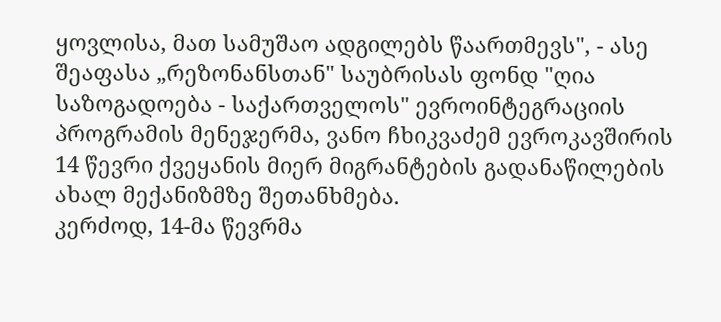ყოვლისა, მათ სამუშაო ადგილებს წაართმევს", - ასე შეაფასა „რეზონანსთან" საუბრისას ფონდ "ღია საზოგადოება - საქართველოს" ევროინტეგრაციის პროგრამის მენეჯერმა, ვანო ჩხიკვაძემ ევროკავშირის 14 წევრი ქვეყანის მიერ მიგრანტების გადანაწილების ახალ მექანიზმზე შეთანხმება.
კერძოდ, 14-მა წევრმა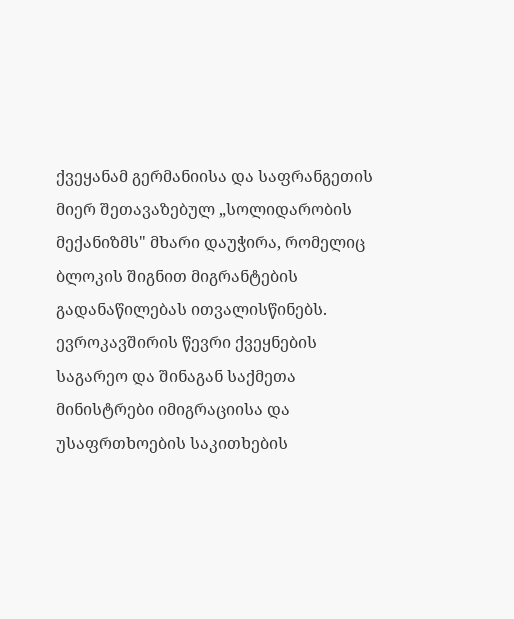ქვეყანამ გერმანიისა და საფრანგეთის მიერ შეთავაზებულ „სოლიდარობის მექანიზმს" მხარი დაუჭირა, რომელიც ბლოკის შიგნით მიგრანტების გადანაწილებას ითვალისწინებს.
ევროკავშირის წევრი ქვეყნების საგარეო და შინაგან საქმეთა მინისტრები იმიგრაციისა და უსაფრთხოების საკითხების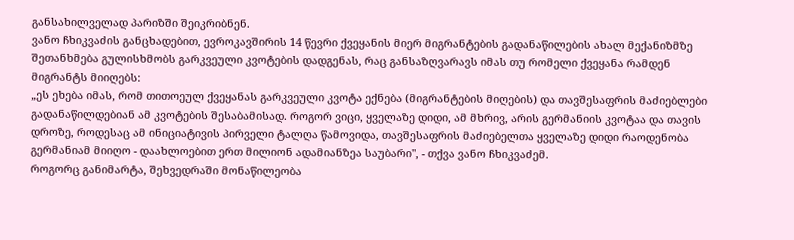განსახილველად პარიზში შეიკრიბნენ.
ვანო ჩხიკვაძის განცხადებით, ევროკავშირის 14 წევრი ქვეყანის მიერ მიგრანტების გადანაწილების ახალ მექანიზმზე შეთანხმება გულისხმობს გარკვეული კვოტების დადგენას, რაც განსაზღვარავს იმას თუ რომელი ქვეყანა რამდენ მიგრანტს მიიღებს:
„ეს ეხება იმას, რომ თითოეულ ქვეყანას გარკვეული კვოტა ექნება (მიგრანტების მიღების) და თავშესაფრის მაძიებლები გადანაწილდებიან ამ კვოტების შესაბამისად. როგორ ვიცი, ყველაზე დიდი, ამ მხრივ, არის გერმანიის კვოტაა და თავის დროზე, როდესაც ამ ინიციატივის პირველი ტალღა წამოვიდა, თავშესაფრის მაძიებელთა ყველაზე დიდი რაოდენობა გერმანიამ მიიღო - დაახლოებით ერთ მილიონ ადამიანზეა საუბარი", - თქვა ვანო ჩხიკვაძემ.
როგორც განიმარტა, შეხვედრაში მონაწილეობა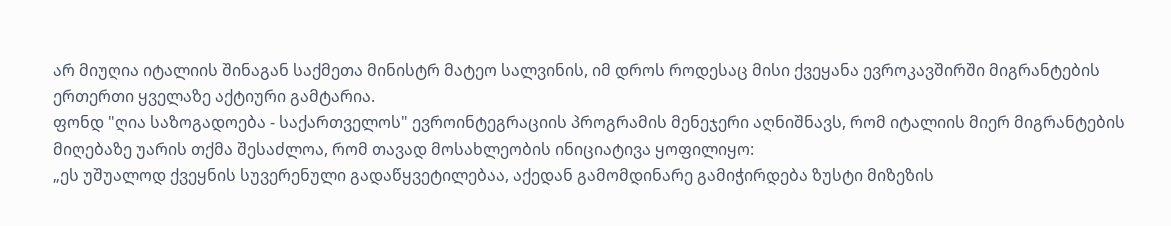არ მიუღია იტალიის შინაგან საქმეთა მინისტრ მატეო სალვინის, იმ დროს როდესაც მისი ქვეყანა ევროკავშირში მიგრანტების ერთერთი ყველაზე აქტიური გამტარია.
ფონდ "ღია საზოგადოება - საქართველოს" ევროინტეგრაციის პროგრამის მენეჯერი აღნიშნავს, რომ იტალიის მიერ მიგრანტების მიღებაზე უარის თქმა შესაძლოა, რომ თავად მოსახლეობის ინიციატივა ყოფილიყო:
„ეს უშუალოდ ქვეყნის სუვერენული გადაწყვეტილებაა, აქედან გამომდინარე გამიჭირდება ზუსტი მიზეზის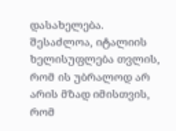დასახელება. შესაძლოა, იტალიის ხელისუფლება თვლის, რომ ის უბრალოდ არ არის მზად იმისთვის, რომ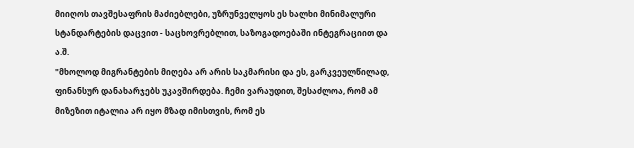მიიღოს თავშესაფრის მაძიებლები, უზრუნველყოს ეს ხალხი მინიმალური სტანდარტების დაცვით - საცხოვრებლით, საზოგადოებაში ინტეგრაციით და ა.შ.
"მხოლოდ მიგრანტების მიღება არ არის საკმარისი და ეს, გარკვეულწილად, ფინანსურ დანახარჯებს უკავშირდება. ჩემი ვარაუდით, შესაძლოა, რომ ამ მიზეზით იტალია არ იყო მზად იმისთვის, რომ ეს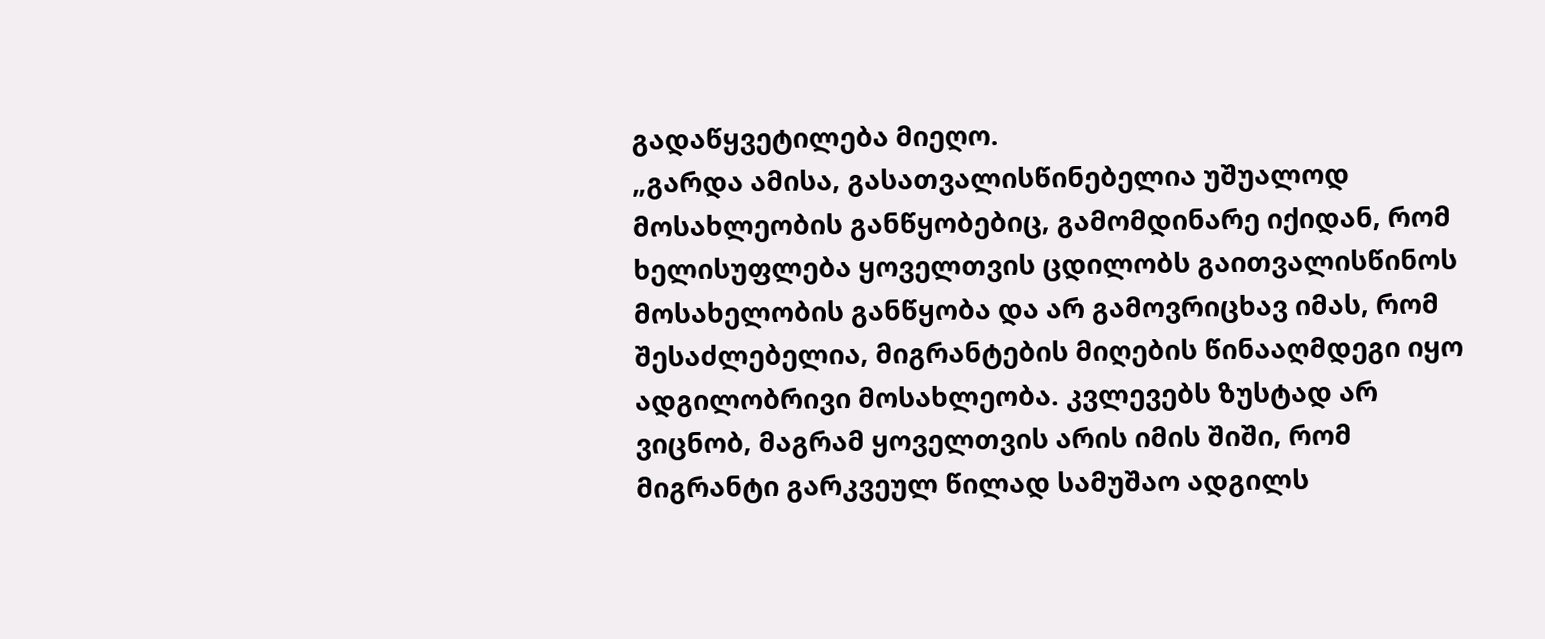გადაწყვეტილება მიეღო.
„გარდა ამისა, გასათვალისწინებელია უშუალოდ მოსახლეობის განწყობებიც, გამომდინარე იქიდან, რომ ხელისუფლება ყოველთვის ცდილობს გაითვალისწინოს მოსახელობის განწყობა და არ გამოვრიცხავ იმას, რომ შესაძლებელია, მიგრანტების მიღების წინააღმდეგი იყო ადგილობრივი მოსახლეობა. კვლევებს ზუსტად არ ვიცნობ, მაგრამ ყოველთვის არის იმის შიში, რომ მიგრანტი გარკვეულ წილად სამუშაო ადგილს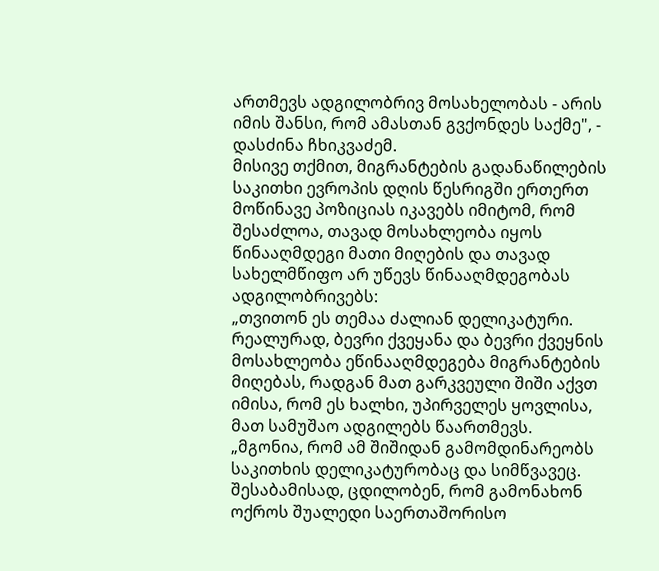ართმევს ადგილობრივ მოსახელობას - არის იმის შანსი, რომ ამასთან გვქონდეს საქმე", - დასძინა ჩხიკვაძემ.
მისივე თქმით, მიგრანტების გადანაწილების საკითხი ევროპის დღის წესრიგში ერთერთ მოწინავე პოზიციას იკავებს იმიტომ, რომ შესაძლოა, თავად მოსახლეობა იყოს წინააღმდეგი მათი მიღების და თავად სახელმწიფო არ უწევს წინააღმდეგობას ადგილობრივებს:
„თვითონ ეს თემაა ძალიან დელიკატური. რეალურად, ბევრი ქვეყანა და ბევრი ქვეყნის მოსახლეობა ეწინააღმდეგება მიგრანტების მიღებას, რადგან მათ გარკვეული შიში აქვთ იმისა, რომ ეს ხალხი, უპირველეს ყოვლისა, მათ სამუშაო ადგილებს წაართმევს.
„მგონია, რომ ამ შიშიდან გამომდინარეობს საკითხის დელიკატურობაც და სიმწვავეც. შესაბამისად, ცდილობენ, რომ გამონახონ ოქროს შუალედი საერთაშორისო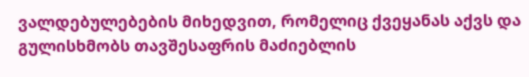ვალდებულებების მიხედვით, რომელიც ქვეყანას აქვს და გულისხმობს თავშესაფრის მაძიებლის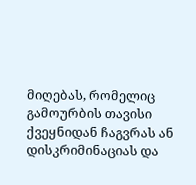მიღებას, რომელიც გამოურბის თავისი ქვეყნიდან ჩაგვრას ან დისკრიმინაციას და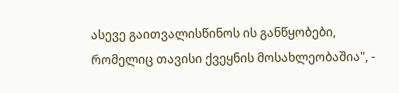ასევე გაითვალისწინოს ის განწყობები, რომელიც თავისი ქვეყნის მოსახლეობაშია", -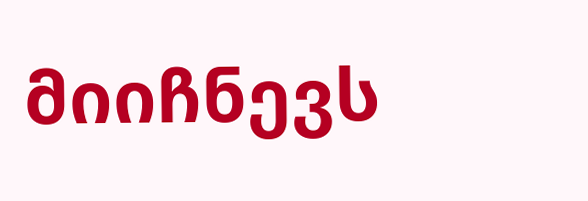მიიჩნევს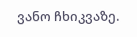ვანო ჩხიკვაზე.